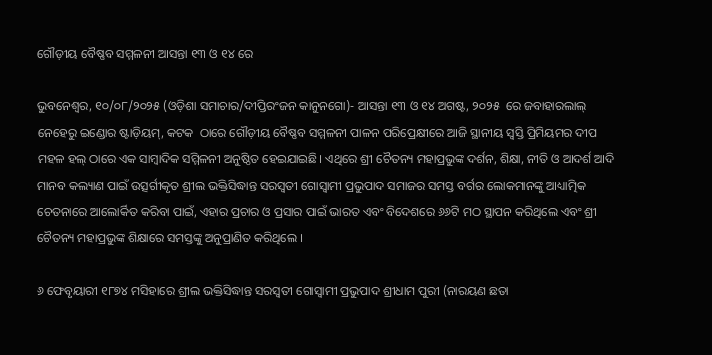ଗୌଡ଼ୀୟ ବୈଷ୍ଣବ ସମ୍ମଳନୀ ଆସନ୍ତା ୧୩ ଓ ୧୪ ରେ

ଭୁବନେଶ୍ୱର, ୧୦/୦୮/୨୦୨୫ (ଓଡ଼ିଶା ସମାଚାର/ଦୀପ୍ତିରଂଜନ କାନୁନଗୋ)- ଆସନ୍ତା ୧୩ ଓ ୧୪ ଅଗଷ୍ଟ, ୨୦୨୫  ରେ ଜବାହାରଲାଲ୍ ନେହେରୁ ଇଣ୍ଡୋର ଷ୍ଟାଡ଼ିୟମ୍, କଟକ  ଠାରେ ଗୌଡ଼ୀୟ ବୈଷ୍ଣବ ସମ୍ମଳନୀ ପାଳନ ପରିପ୍ରେକ୍ଷୀରେ ଆଜି ସ୍ଥାନୀୟ ସ୍ଵସ୍ତି ପ୍ରିମିୟମର ଦୀପ ମହଳ ହଲ୍ ଠାରେ ଏକ ସାମ୍ୱାଦିକ ସମ୍ମିଳନୀ ଅନୁଷ୍ଠିତ ହେଇଯାଇଛି। ଏଥିରେ ଶ୍ରୀ ଚୈତନ୍ୟ ମହାପ୍ରଭୁଙ୍କ ଦର୍ଶନ, ଶିକ୍ଷା, ନୀତି ଓ ଆଦର୍ଶ ଆଦି ମାନବ କଲ୍ୟାଣ ପାଇଁ ଉତ୍ସର୍ଗୀକୃତ ଶ୍ରୀଲ ଭକ୍ତିସିଦ୍ଧାନ୍ତ ସରସ୍ଵତୀ ଗୋସ୍ଵାମୀ ପ୍ରଭୁପାଦ ସମାଜର ସମସ୍ତ ବର୍ଗର ଲୋକମାନଙ୍କୁ ଆଧ୍ୟାତ୍ମିକ ଚେତନାରେ ଆଲୋର୍କିତ କରିବା ପାଇଁ, ଏହାର ପ୍ରଚାର ଓ ପ୍ରସାର ପାଇଁ ଭାରତ ଏବଂ ବିଦେଶରେ ୬୬ଟି ମଠ ସ୍ଥାପନ କରିଥିଲେ ଏବଂ ଶ୍ରୀ ଚୈତନ୍ୟ ମହାପ୍ରଭୁଙ୍କ ଶିକ୍ଷାରେ ସମସ୍ତଙ୍କୁ ଅନୁପ୍ରାଣିତ କରିଥିଲେ ।

୬ ଫେବୃୟାରୀ ୧୮୭୪ ମସିହାରେ ଶ୍ରୀଲ ଭକ୍ତିସିଦ୍ଧାନ୍ତ ସରସ୍ଵତୀ ଗୋସ୍ୱାମୀ ପ୍ରଭୁପାଦ ଶ୍ରୀଧାମ ପୁରୀ (ନାରୟଣ ଛତା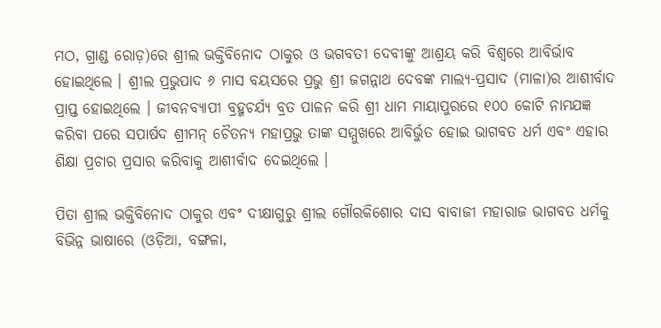ମଠ, ଗ୍ରାଣ୍ଡ ରୋଡ଼)ରେ ଶ୍ରୀଲ ଭକ୍ତିବିନୋଦ ଠାକୁର ଓ ଭଗବତୀ ଦେବୀଙ୍କୁ ଆଶ୍ରୟ କରି ବିଶ୍ଵରେ ଆବିର୍ଭାବ ହୋଇଥିଲେ । ଶ୍ରୀଲ ପ୍ରଭୁପାଦ ୬ ମାସ ବୟସରେ ପ୍ରଭୁ ଶ୍ରୀ ଜଗନ୍ନାଥ ଦେବଙ୍କ ମାଲ୍ୟ-ପ୍ରସାଦ (ମାଳା)ର ଆଶୀର୍ବାଦ ପ୍ରାପ୍ତ ହୋଇଥିଲେ । ଜୀବନବ୍ୟାପୀ ବ୍ରହ୍ମଚର୍ଯ୍ୟ ବ୍ରତ ପାଳନ କରି ଶ୍ରୀ ଧାମ ମାୟାପୁରରେ ୧୦୦ କୋଟି ନାମଯଜ୍ଞ କରିବା ପରେ ସପାର୍ଷଦ ଶ୍ରୀମନ୍ ଚୈତନ୍ୟ ମହାପ୍ରଭୁ ତାଙ୍କ ସମ୍ମୁଖରେ ଆବିର୍ଭୁତ ହୋଇ ଭାଗବତ ଧର୍ମ ଏବଂ ଏହାର ଶିକ୍ଷା ପ୍ରଚାର ପ୍ରସାର କରିବାକୁ ଆଶୀର୍ବାଦ ଦେଇଥିଲେ ।

ପିତା ଶ୍ରୀଲ ଭକ୍ତିବିନୋଦ ଠାକୁର ଏବଂ ଦୀକ୍ଷାଗୁରୁ ଶ୍ରୀଲ ଗୌରକିଶୋର ଦାସ ବାବାଜୀ ମହାରାଜ ଭାଗବତ ଧର୍ମକୁ ବିଭିନ୍ନ ଭାଷାରେ (ଓଡ଼ିଆ, ବଙ୍ଗଳା,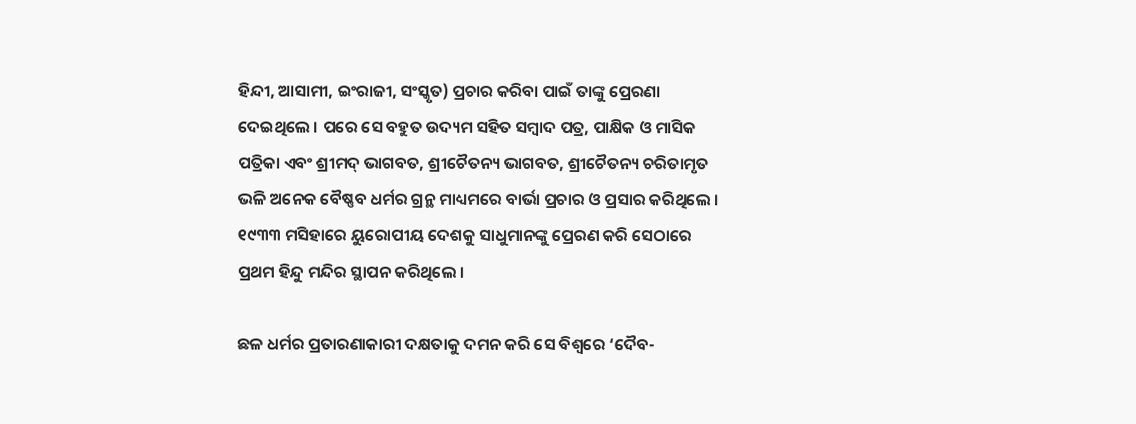ହିନ୍ଦୀ, ଆସାମୀ, ଇଂରାଜୀ, ସଂସ୍କୃତ) ପ୍ରଚାର କରିବା ପାଇଁ ତାଙ୍କୁ ପ୍ରେରଣା ଦେଇଥିଲେ । ପରେ ସେ ବହୁତ ଉଦ୍ୟମ ସହିତ ସମ୍ବାଦ ପତ୍ର, ପାକ୍ଷିକ ଓ ମାସିକ ପତ୍ରିକା ଏବଂ ଶ୍ରୀମଦ୍ ଭାଗବତ, ଶ୍ରୀଚୈତନ୍ୟ ଭାଗବତ, ଶ୍ରୀଚୈତନ୍ୟ ଚରିତାମୃତ ଭଳି ଅନେକ ବୈଷ୍ଣବ ଧର୍ମର ଗ୍ରନ୍ଥ ମାଧ୍ୟମରେ ବାର୍ଭା ପ୍ରଚାର ଓ ପ୍ରସାର କରିଥିଲେ । ୧୯୩୩ ମସିହାରେ ୟୁରୋପୀୟ ଦେଶକୁ ସାଧୁମାନଙ୍କୁ ପ୍ରେରଣ କରି ସେଠାରେ ପ୍ରଥମ ହିନ୍ଦୁ ମନ୍ଦିର ସ୍ଥାପନ କରିଥିଲେ ।

ଛଳ ଧର୍ମର ପ୍ରତାରଣାକାରୀ ଦକ୍ଷତାକୁ ଦମନ କରି ସେ ବିଶ୍ଵରେ ‘ଦୈବ-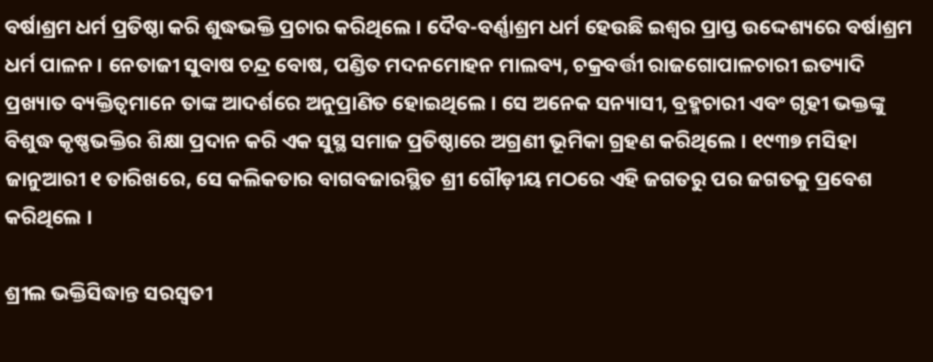ବର୍ଷାଶ୍ରମ ଧର୍ମ ପ୍ରତିଷ୍ଠା କରି ଶୁଦ୍ଧଭକ୍ତି ପ୍ରଚାର କରିଥିଲେ । ଦୈବ-ବର୍ଣ୍ଣାଶ୍ରମ ଧର୍ମ ହେଉଛି ଇଶ୍ଵର ପ୍ରାପ୍ତ ଉଦ୍ଦେଶ୍ୟରେ ବର୍ଷାଶ୍ରମ ଧର୍ମ ପାଳନ । ନେତାଜୀ ସୁବାଷ ଚନ୍ଦ୍ର ବୋଷ, ପଣ୍ଡିତ ମଦନମୋହନ ମାଲବ୍ୟ, ଚକ୍ରବର୍ତ୍ତୀ ରାଜଗୋପାଳଚାରୀ ଇତ୍ୟାଦି ପ୍ରଖ୍ୟାତ ବ୍ୟକ୍ତିତ୍ଵମାନେ ତାଙ୍କ ଆଦର୍ଶରେ ଅନୁପ୍ରାଣିତ ହୋଇଥିଲେ । ସେ ଅନେକ ସନ୍ୟାସୀ, ବ୍ରହ୍ମଚାରୀ ଏବଂ ଗୃହୀ ଭକ୍ତଙ୍କୁ ବିଶୁଦ୍ଧ କୃଷ୍ଣଭକ୍ତିର ଶିକ୍ଷା ପ୍ରଦାନ କରି ଏକ ସୁସ୍ଥ ସମାଜ ପ୍ରତିଷ୍ଠାରେ ଅଗ୍ରଣୀ ଭୂମିକା ଗ୍ରହଣ କରିଥିଲେ । ୧୯୩୭ ମସିହା ଜାନୁଆରୀ ୧ ତାରିଖରେ, ସେ କଲିକତାର ବାଗବଜାରସ୍ଥିତ ଶ୍ରୀ ଗୌଡ଼ୀୟ ମଠରେ ଏହି ଜଗତରୁ ପର ଜଗତକୁ ପ୍ରବେଶ କରିଥିଲେ ।

ଶ୍ରୀଲ ଭକ୍ତିସିଦ୍ଧାନ୍ତ ସରସ୍ଵତୀ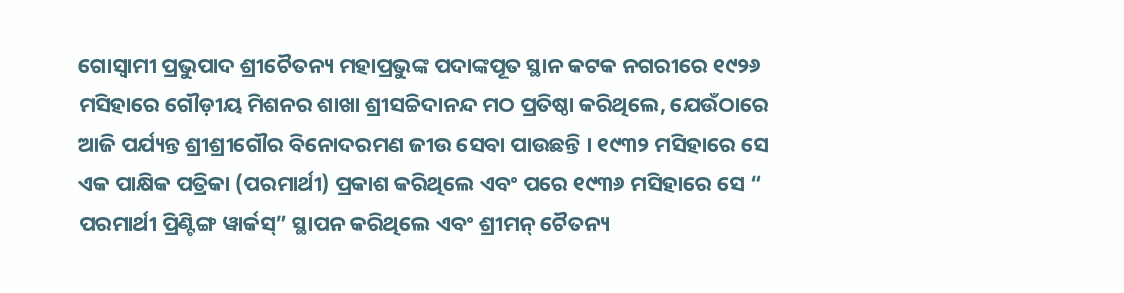ଗୋସ୍ଵାମୀ ପ୍ରଭୁପାଦ ଶ୍ରୀଚୈତନ୍ୟ ମହାପ୍ରଭୁଙ୍କ ପଦାଙ୍କପୂତ ସ୍ଥାନ କଟକ ନଗରୀରେ ୧୯୨୬ ମସିହାରେ ଗୌଡ଼ୀୟ ମିଶନର ଶାଖା ଶ୍ରୀସଚ୍ଚିଦାନନ୍ଦ ମଠ ପ୍ରତିଷ୍ଠା କରିଥିଲେ, ଯେଉଁଠାରେ ଆଜି ପର୍ଯ୍ୟନ୍ତ ଶ୍ରୀଶ୍ରୀଗୌର ବିନୋଦରମଣ ଜୀଉ ସେବା ପାଉଛନ୍ତି । ୧୯୩୨ ମସିହାରେ ସେ ଏକ ପାକ୍ଷିକ ପତ୍ରିକା (ପରମାର୍ଥୀ) ପ୍ରକାଶ କରିଥିଲେ ଏବଂ ପରେ ୧୯୩୬ ମସିହାରେ ସେ “ ପରମାର୍ଥୀ ପ୍ରିଣ୍ଟିଙ୍ଗ ୱାର୍କସ୍” ସ୍ଥାପନ କରିଥିଲେ ଏବଂ ଶ୍ରୀମନ୍ ଚୈତନ୍ୟ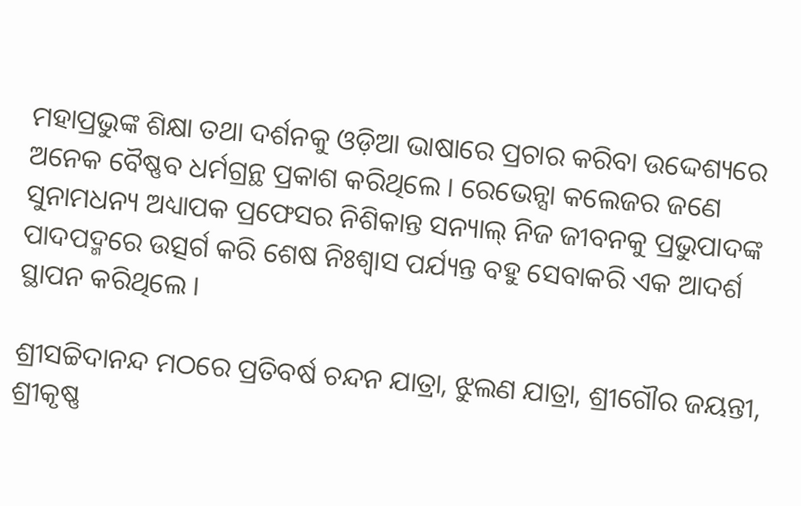ମହାପ୍ରଭୁଙ୍କ ଶିକ୍ଷା ତଥା ଦର୍ଶନକୁ ଓଡ଼ିଆ ଭାଷାରେ ପ୍ରଚାର କରିବା ଉଦ୍ଦେଶ୍ୟରେ ଅନେକ ବୈଷ୍ଣବ ଧର୍ମଗ୍ରନ୍ଥ ପ୍ରକାଶ କରିଥିଲେ । ରେଭେନ୍ସା କଲେଜର ଜଣେ ସୁନାମଧନ୍ୟ ଅଧ୍ୟାପକ ପ୍ରଫେସର ନିଶିକାନ୍ତ ସନ୍ୟାଲ୍ ନିଜ ଜୀବନକୁ ପ୍ରଭୁପାଦଙ୍କ ପାଦପଦ୍ମରେ ଉତ୍ସର୍ଗ କରି ଶେଷ ନିଃଶ୍ଵାସ ପର୍ଯ୍ୟନ୍ତ ବହୁ ସେବାକରି ଏକ ଆଦର୍ଶ ସ୍ଥାପନ କରିଥିଲେ ।

ଶ୍ରୀସଚ୍ଚିଦାନନ୍ଦ ମଠରେ ପ୍ରତିବର୍ଷ ଚନ୍ଦନ ଯାତ୍ରା, ଝୁଲଣ ଯାତ୍ରା, ଶ୍ରୀଗୌର ଜୟନ୍ତୀ, ଶ୍ରୀକୃଷ୍ଣ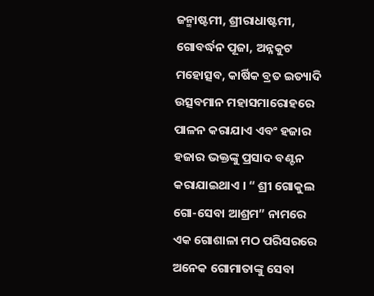ଜନ୍ମାଷ୍ଟମୀ, ଶ୍ରୀରାଧାଷ୍ଟମୀ, ଗୋବର୍ଦ୍ଧନ ପୂଜା, ଅନ୍ନକୁଟ ମହୋତ୍ସବ, କାର୍ଷିକ ବ୍ରତ ଇତ୍ୟାଦି ଉତ୍ସବମାନ ମହାସମାରୋହରେ ପାଳନ କରାଯାଏ ଏବଂ ହଜାର ହଜାର ଭକ୍ତଙ୍କୁ ପ୍ରସାଦ ବଣ୍ଟନ କରାଯାଇଥାଏ । “ ଶ୍ରୀ ଗୋକୁଲ ଗୋ-ସେବା ଆଶ୍ରମ” ନାମରେ ଏକ ଗୋଶାଳା ମଠ ପରିସରରେ ଅନେକ ଗୋମାତାଙ୍କୁ ସେବା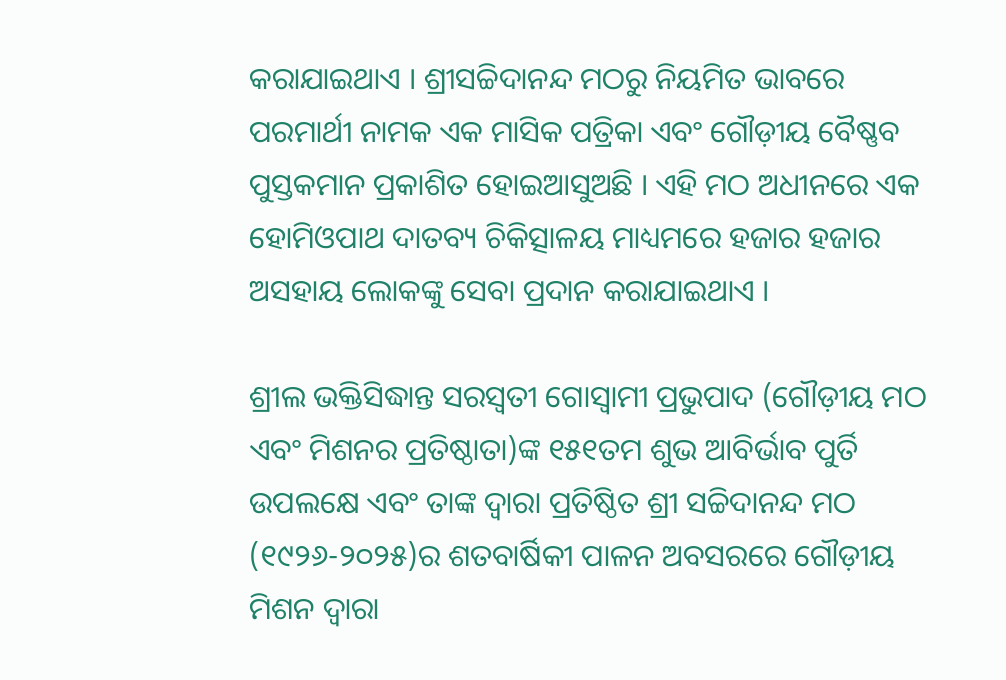କରାଯାଇଥାଏ । ଶ୍ରୀସଚ୍ଚିଦାନନ୍ଦ ମଠରୁ ନିୟମିତ ଭାବରେ ପରମାର୍ଥୀ ନାମକ ଏକ ମାସିକ ପତ୍ରିକା ଏବଂ ଗୌଡ଼ୀୟ ବୈଷ୍ଣବ ପୁସ୍ତକମାନ ପ୍ରକାଶିତ ହୋଇଆସୁଅଛି । ଏହି ମଠ ଅଧୀନରେ ଏକ ହୋମିଓପାଥ ଦାତବ୍ୟ ଚିକିତ୍ସାଳୟ ମାଧ୍ୟମରେ ହଜାର ହଜାର ଅସହାୟ ଲୋକଙ୍କୁ ସେବା ପ୍ରଦାନ କରାଯାଇଥାଏ ।

ଶ୍ରୀଲ ଭକ୍ତିସିଦ୍ଧାନ୍ତ ସରସ୍ଵତୀ ଗୋସ୍ଵାମୀ ପ୍ରଭୁପାଦ (ଗୌଡ଼ୀୟ ମଠ ଏବଂ ମିଶନର ପ୍ରତିଷ୍ଠାତା)ଙ୍କ ୧୫୧ତମ ଶୁଭ ଆବିର୍ଭାବ ପୁର୍ତି ଉପଲକ୍ଷେ ଏବଂ ତାଙ୍କ ଦ୍ୱାରା ପ୍ରତିଷ୍ଠିତ ଶ୍ରୀ ସଚ୍ଚିଦାନନ୍ଦ ମଠ (୧୯୨୬-୨୦୨୫)ର ଶତବାର୍ଷିକୀ ପାଳନ ଅବସରରେ ଗୌଡ଼ୀୟ ମିଶନ ଦ୍ବାରା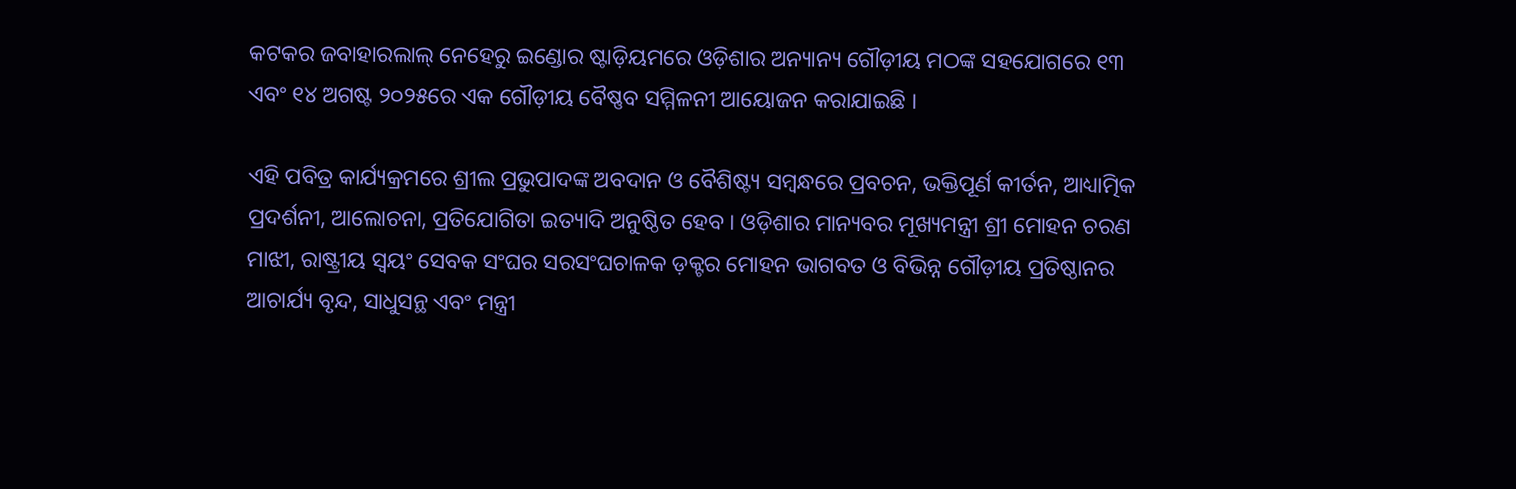କଟକର ଜବାହାରଲାଲ୍ ନେହେରୁ ଇଣ୍ଡୋର ଷ୍ଟାଡ଼ିୟମରେ ଓଡ଼ିଶାର ଅନ୍ୟାନ୍ୟ ଗୌଡ଼ୀୟ ମଠଙ୍କ ସହଯୋଗରେ ୧୩ ଏବଂ ୧୪ ଅଗଷ୍ଟ ୨୦୨୫ରେ ଏକ ଗୌଡ଼ୀୟ ବୈଷ୍ଣବ ସମ୍ମିଳନୀ ଆୟୋଜନ କରାଯାଇଛି ।

ଏହି ପବିତ୍ର କାର୍ଯ୍ୟକ୍ରମରେ ଶ୍ରୀଲ ପ୍ରଭୁପାଦଙ୍କ ଅବଦାନ ଓ ବୈଶିଷ୍ଟ୍ୟ ସମ୍ବନ୍ଧରେ ପ୍ରବଚନ, ଭକ୍ତିପୂର୍ଣ କୀର୍ତନ, ଆଧ୍ୟାତ୍ମିକ ପ୍ରଦର୍ଶନୀ, ଆଲୋଚନା, ପ୍ରତିଯୋଗିତା ଇତ୍ୟାଦି ଅନୁଷ୍ଠିତ ହେବ । ଓଡ଼ିଶାର ମାନ୍ୟବର ମୂଖ୍ୟମନ୍ତ୍ରୀ ଶ୍ରୀ ମୋହନ ଚରଣ ମାଝୀ, ରାଷ୍ଟ୍ରୀୟ ସ୍ୱୟଂ ସେବକ ସଂଘର ସରସଂଘଚାଳକ ଡ଼କ୍ଟର ମୋହନ ଭାଗବତ ଓ ବିଭିନ୍ନ ଗୌଡ଼ୀୟ ପ୍ରତିଷ୍ଠାନର ଆଚାର୍ଯ୍ୟ ବୃନ୍ଦ, ସାଧୁସନ୍ଥ ଏବଂ ମନ୍ତ୍ରୀ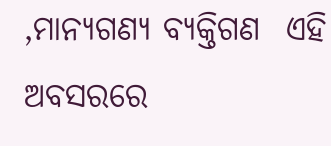,ମାନ୍ୟଗଣ୍ୟ ବ୍ୟକ୍ତିଗଣ  ଏହି ଅବସରରେ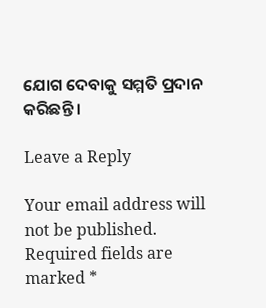ଯୋଗ ଦେବାକୁ ସମ୍ମତି ପ୍ରଦାନ କରିଛନ୍ତି ।

Leave a Reply

Your email address will not be published. Required fields are marked *